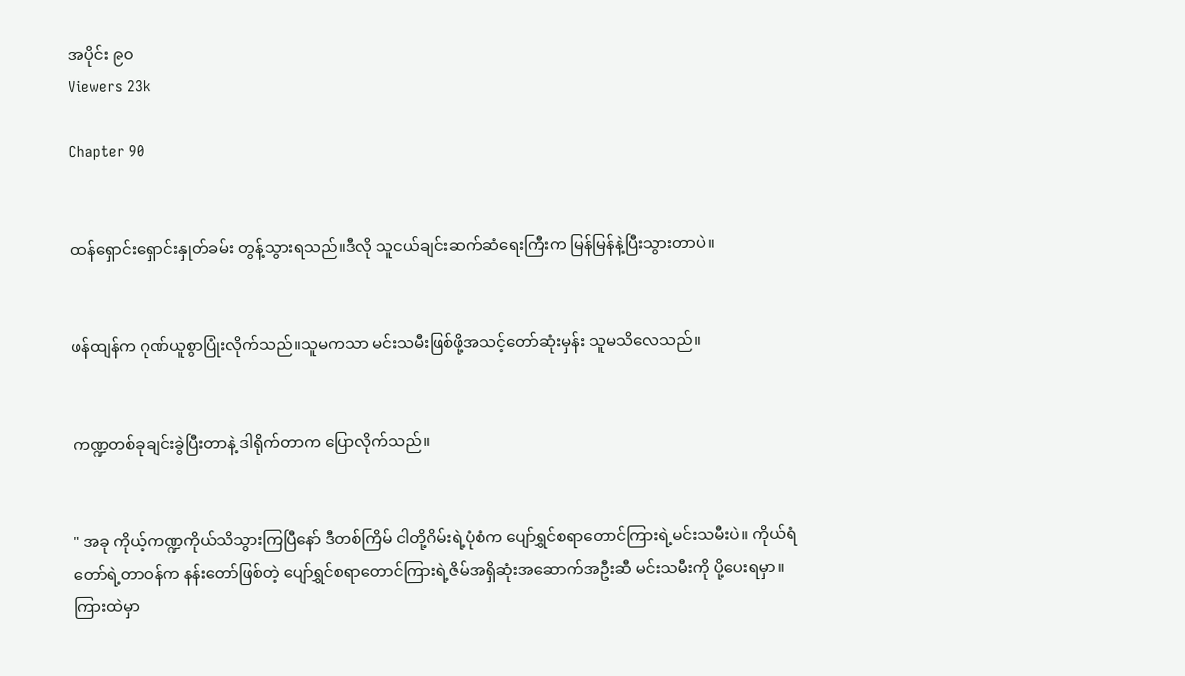အပိုင်း ၉၀
Viewers 23k

Chapter 90


ထန်ရှောင်းရှောင်းနှုတ်ခမ်း တွန့်သွားရသည်။ဒီလို သူငယ်ချင်းဆက်ဆံရေးကြီးက မြန်မြန်နဲ့ပြီးသွားတာပဲ။


ဖန်ထျန်က ဂုဏ်ယူစွာပြုံးလိုက်သည်။သူမကသာ မင်းသမီးဖြစ်ဖို့အသင့်တော်ဆုံးမှန်း သူမသိလေသည်။


ကဏ္ဍတစ်ခုချင်းခွဲပြီးတာနဲ့ ဒါရိုက်တာက ပြောလိုက်သည်။


" အခု ကိုယ့်ကဏ္ဍကိုယ်သိသွားကြပြီနော် ‌ဒီတစ်ကြိမ် ငါတို့ဂိမ်းရဲ့ပုံစံက ပျော်ရွှင်စရာတောင်ကြားရဲ့မင်းသမီးပဲ။ ကိုယ်ရံတော်ရဲ့တာဝန်က နန်းတော်ဖြစ်တဲ့ ပျော်ရွှင်စရာတောင်ကြားရဲ့ဇိမ်အရှိဆုံးအဆောက်အဦးဆီ မင်းသမီးကို ပို့ပေးရမှာ။ကြားထဲမှာ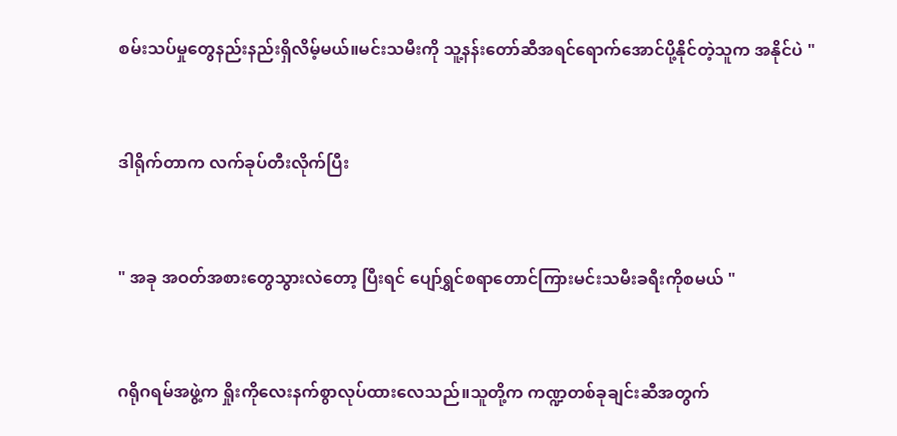စမ်းသပ်မှုတွေနည်းနည်းရှိလိမ့်မယ်။မင်းသမီးကို သူ့နန်းတော်ဆီအရင်ရောက်အောင်ပို့နိုင်တဲ့သူက အနိုင်ပဲ "


ဒါရိုက်တာက လက်ခုပ်တီးလိုက်ပြီး


" အခု အဝတ်အစားတွေသွားလဲတော့ ပြီးရင် ပျော်ရွှင်စရာတောင်ကြားမင်းသမီးခရီးကိုစမယ် "


ဂရိုဂရမ်အဖွဲ့က ရှိုးကိုလေးနက်စွာလုပ်ထားလေသည်။သူတို့က ကဏ္ဍတစ်ခုချင်းဆီအတွက်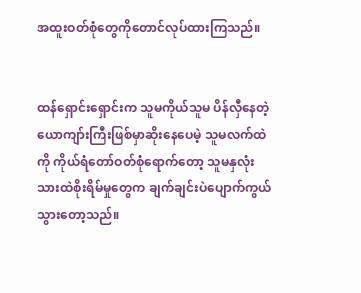အထူးဝတ်စုံတွေကိုတောင်လုပ်ထားကြသည်။


ထန်ရှောင်းရှောင်းက သူမကိုယ်သူမ ပိန်လှီနေတဲ့ယောကျာ်းကြီးဖြစ်မှာဆိုးနေပေမဲ့ သူမလက်ထဲကို ကိုယ်ရံတော်ဝတ်စုံရောက်တော့ သူမနှလုံးသားထဲစိုးရိမ်မှုတွေက ချက်ချင်းပဲပျောက်ကွယ်သွားတော့သည်။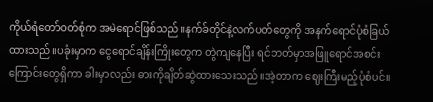ကိုယ်ရံတော်ဝတ်စုံက အမဲရောင်ဖြစ်သည်။နက်ခ်တိုင်နဲ့လက်ပတ်တွေကို အနက်ရောင်ပုံစံခြယ်ထားသည်။ပခုံးမှာက ငွေရောင်ချိန်းကြိုးတွေက တွဲကျနေပြီး ရင်ဘတ်မှာအဖြူရောင်အစင်းကြောင်းတွေရှိကာ ခါးမှာလည်း ဓားကိုချိတ်ဆွဲထားသေးသည်။အဲ့တာက ဈေးကြီးမည့်ပုံစံပင်။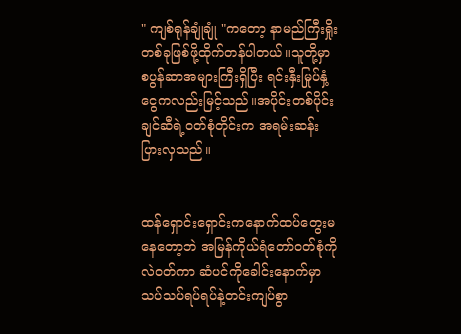" ကျစ်ရုန်ချုံချုံ "ကတော့ နာမည်ကြီးရှိုးတစ်ခုဖြစ်ဖို့ထိုက်တန်ပါတယ်။သူတို့မှာ စပွန်ဆာအများကြီးရှိပြီး ရင်းနှီးမြုပ်နှံ့ငွေကလည်းမြင့်သည်။အပိုင်းတစ်ပိုင်းချင်ဆီရဲ့ဝတ်စုံတိုင်းက အရမ်း‌ဆန်းပြားလှသည်။


ထန်ရှောင်းရှောင်းကနောက်ထပ်တွေးမနေတော့ဘဲ အမြန်ကိုယ်ရံတော်ဝတ်စုံကိုလဲဝတ်ကာ ဆံပင်ကိုခေါင်းနောက်မှာ သပ်သပ်ရပ်ရပ်နဲ့တင်းကျပ်စွာ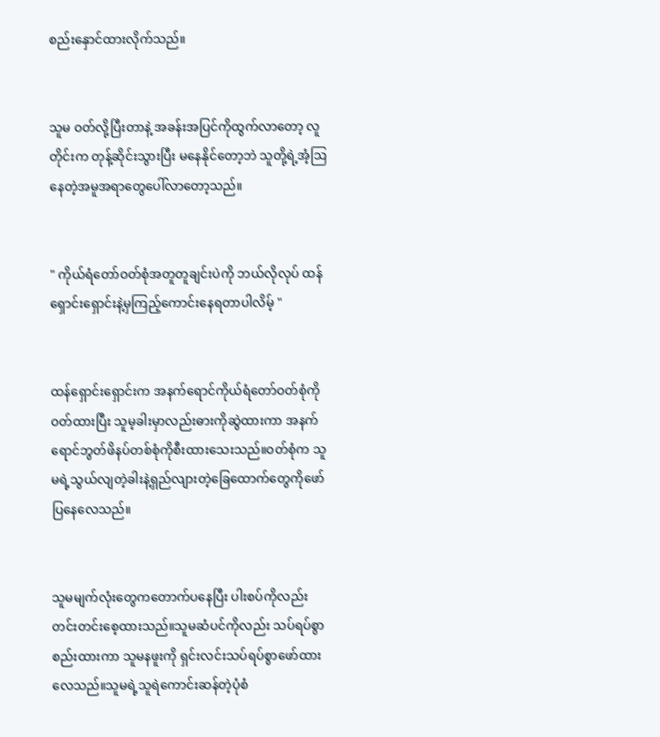စည်းနှောင်ထားလိုက်သည်။


သူမ ဝတ်လို့ပြီးတာနဲ့ အခန်းအပြင်ကိုထွက်လာတော့ လူတိုင်းက တုန့်ဆိုင်းသွားပြီး မနေနိုင်တော့ဘဲ သူတို့ရဲ့အံ့ဩနေတဲ့အမူအရာတွေပေါ်လာတော့သည်။


" ကိုယ်ရံတော်ဝတ်စုံအတူတူချင်းပဲကို ဘယ်လိုလုပ် ထန်ရှောင်းရှောင်းနဲ့မှကြည့်ကောင်းနေရတာပါလိမ့် "


ထန်ရှောင်းရှောင်းက အနက်ရောင်ကိုယ်ရံတော်ဝတ်စုံကိုဝတ်ထားပြီး သူမ့ခါးမှာလည်းဓားကိုဆွဲထားကာ အနက်ရောင်ဘွတ်ဖိနပ်တစ်စုံကိုစီးထားသေးသည်။ဝတ်စုံက သူမရဲ့သွယ်လျတဲ့ခါးနဲ့ရှည်လျားတဲ့ခြေထောက်တွေကိုဖော်ပြနေလေသည်။


သူမမျက်လုံးတွေကတောက်ပနေပြီး ပါးစပ်ကိုလည်းတင်းတင်းစေ့ထားသည်။သူမဆံပင်ကိုလည်း သပ်ရပ်စွာစည်းထားကာ သူမနဖူးကို ရှင်းလင်းသပ်ရပ်စွာဖော်ထားလေသည်။သူမရဲ့သူရဲကောင်းဆန်တဲ့ပုံစံ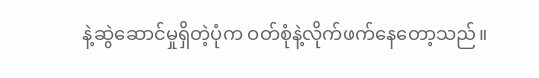နဲ့ဆွဲဆောင်မှုရှိတဲ့ပုံက ဝတ်စုံနဲ့လိုက်ဖက်နေတော့သည်။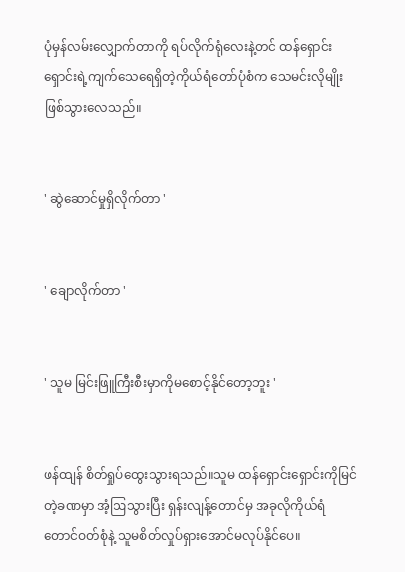ပုံမှန်လမ်းလျှောက်တာကို ရပ်လိုက်ရုံလေးနဲ့တင် ထန်ရှောင်းရှောင်းရဲ့ကျက်သေရေရှိတဲ့ကိုယ်ရံတော်ပုံစံက သေမင်းလိုမျိုးဖြစ်သွားလေသည်။


' ဆွဲဆောင်မှုရှိလိုက်တာ '


' ချောလိုက်တာ '


' သူမ မြင်းဖြူကြီးစီးမှာကိုမစောင့်နိုင်တော့ဘူး '


ဖန်ထျန် စိတ်ရှုပ်ထွေးသွားရသည်။သူမ ထန်ရှောင်းရှောင်းကိုမြင်တဲ့ခဏမှာ အံ့ဩသွားပြီး ရှန်းလျန့်တောင်မှ အခုလိုကိုယ်ရံတောင်ဝတ်စုံနဲ့ သူမစိတ်လှုပ်ရှားအောင်မလုပ်နိုင်ပေ။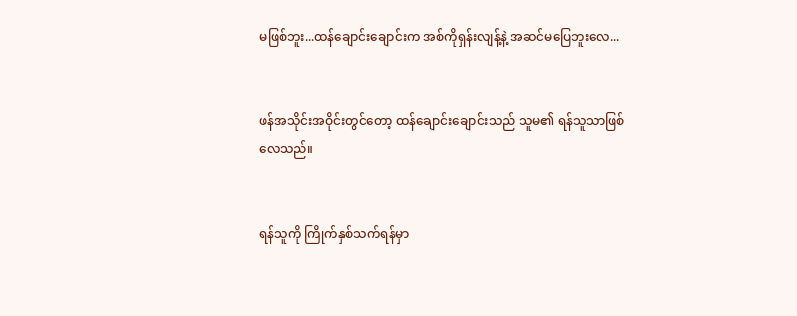မဖြစ်ဘူး...ထန်ချောင်းချောင်းက အစ်ကိုရှန်းလျန့်နဲ့ အဆင်မပြေဘူးလေ...


ဖန်အသိုင်းအဝိုင်းတွင်တော့ ထန်ချောင်းချောင်းသည် သူမ၏ ရန်သူသာဖြစ်လေသည်။


ရန်သူကို ကြိုက်နှစ်သက်ရန်မှာ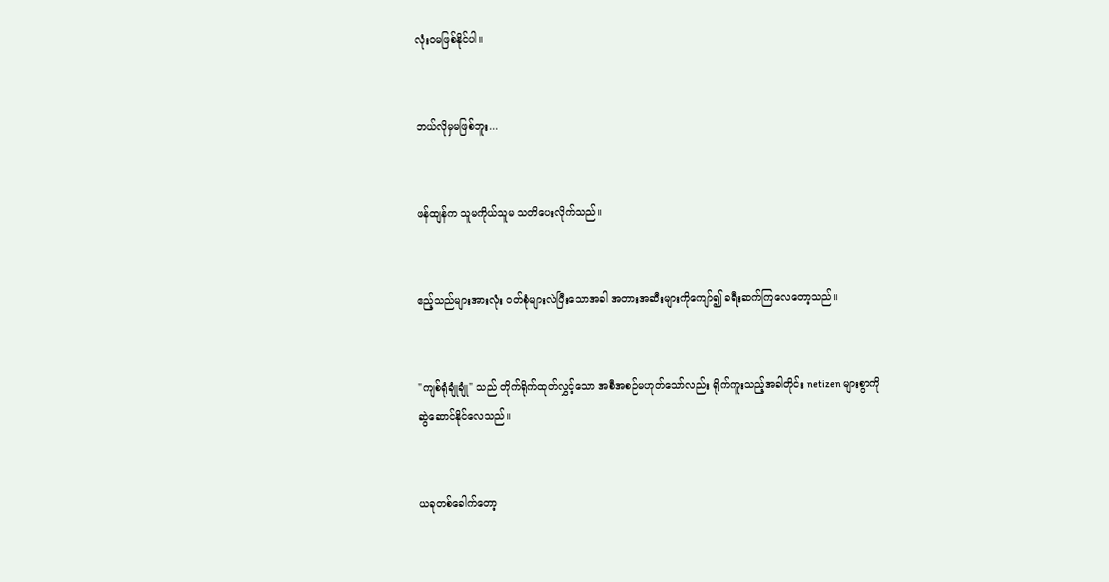လုံးဝမဖြစ်နိုင်ပါ။


ဘယ်လိုမှမဖြစ်ဘူး...


ဖန်ထျန်က သူမကိုယ်သူမ သတိပေးလိုက်သည်။


ဧည့်သည်များအားလုံး ဝတ်စုံများလဲပြီးသောအခါ အတားအဆီးများကိုကျော်၍ ခရီးဆက်ကြလေတော့သည်။


"ကျစ်ရုံချုံချုံ" သည် တိုက်ရိုက်ထုတ်လွှင့်သော အစီအစဉ်မဟုတ်သော်လည်း ရိုက်ကူးသည့်အခါတိုင်း netizen များစွာကို ဆွဲဆောင်နိုင်လေသည်။


ယခုတစ်ခေါက်တော့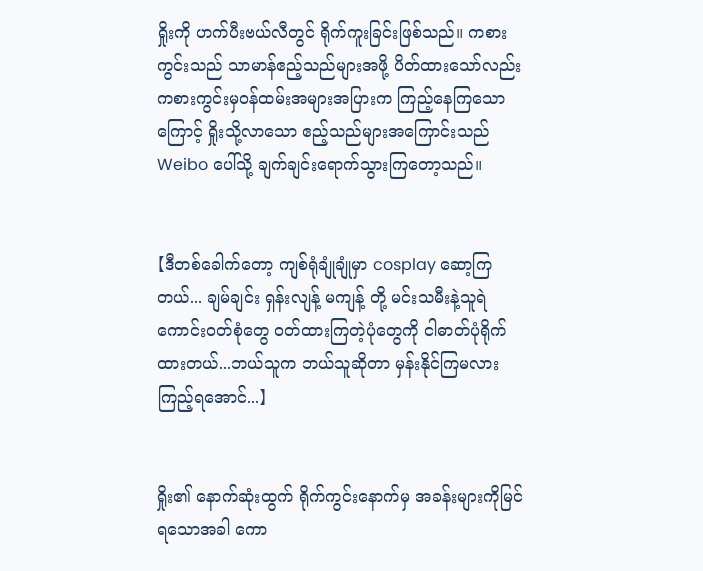ရှိုးကို ဟက်ပီးဗယ်လီတွင် ရိုက်ကူးခြင်းဖြစ်သည်။ ကစားကွင်းသည် သာမာန်ဧည့်သည်များအဖို့ ပိတ်ထားသော်လည်း ကစားကွင်းမှဝန်ထမ်းအများအပြားက ကြည့်နေကြသောကြောင့် ရှိုးသို့လာသော ဧည့်သည်များအကြောင်းသည် Weibo ပေါ်သို့ ချက်ချင်းရောက်သွားကြတော့သည်။


【ဒီတစ်ခေါက်တော့ ကျစ်ရုံချုံချုံမှာ cosplay ဆော့ကြတယ်... ချမ်ချင်း ရှန်းလျန့် မကျန့် တို့ မင်းသမီးနဲ့သူရဲကောင်းဝတ်စုံတွေ ဝတ်ထားကြတဲ့ပုံတွေကို ငါဓာတ်ပုံရိုက်ထားတယ်...ဘယ်သူက ဘယ်သူဆိုတာ မှန်းနိုင်ကြမလား ကြည့်ရအောင်...】


ရှိုး၏ နောက်ဆုံးထွက် ရိုက်ကွင်းနောက်မှ အခန်းများကိုမြင်ရသောအခါ ကော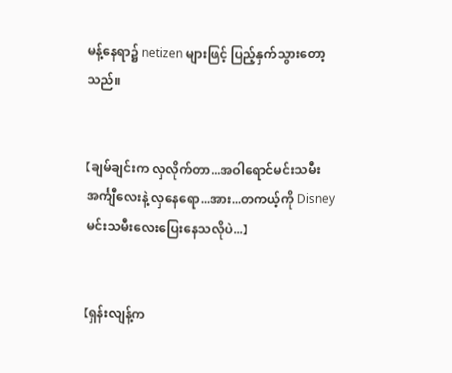မန့်နေရာ၌ netizen များဖြင့် ပြည့်နှက်သွားတော့သည်။


【ချမ်ချင်းက လှလိုက်တာ...အဝါရောင်မင်းသမီးအင်္ကျီလေးနဲ့ လှနေရော...အား...တကယ့်ကို Disney မင်းသမီးလေးပြေးနေသလိုပဲ...】


【ရှန်းလျန့်က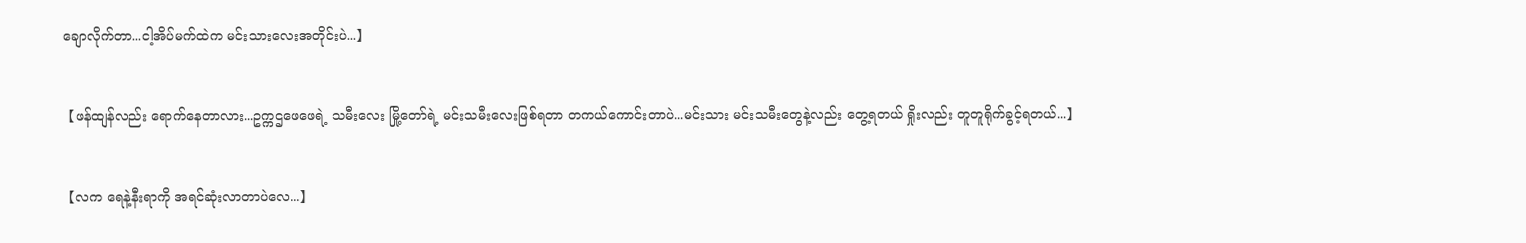ချောလိုက်တာ...ငါ့အိပ်မက်ထဲက မင်းသားလေးအတိုင်းပဲ...】


【ဖန်ထျန်လည်း ရောက်နေတာလား...ဥက္ကဌဖေဖေရဲ့ သမီးလေး မြို့တော်ရဲ့ မင်းသမီးလေးဖြစ်ရတာ တကယ်ကောင်းတာပဲ...မင်းသား မင်းသမီးတွေနဲ့လည်း တွေ့ရတယ် ရှိုးလည်း တူတူရိုက်ခွင့်ရတယ်...】


【လက ရေနဲ့နီးရာကို အရင်ဆုံးလာတာပဲလေ...】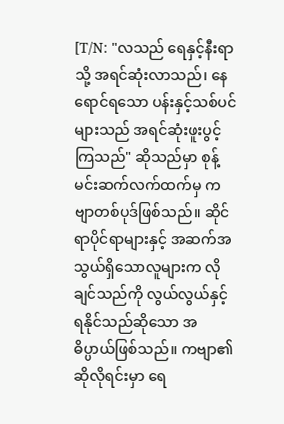[T/N: "လသည် ရေနှင့်နီးရာသို့ အရင်ဆုံးလာသည်၊ နေရောင်ရသော ပန်းနှင့်သစ်ပင်များသည် အရင်ဆုံးဖူးပွင့်ကြသည်" ဆိုသည်မှာ စုန့်မင်းဆက်လက်ထက်မှ ကဗျာတစ်ပုဒ်ဖြစ်သည်။ ဆိုင်ရာပိုင်ရာများနှင့် အဆက်အသွယ်ရှိသောလူများက လိုချင်သည်ကို လွယ်လွယ်နှင့်ရနိုင်သည်ဆိုသော အဓိပ္ပာယ်ဖြစ်သည်။ ကဗျာ၏ ဆိုလိုရင်းမှာ ရေ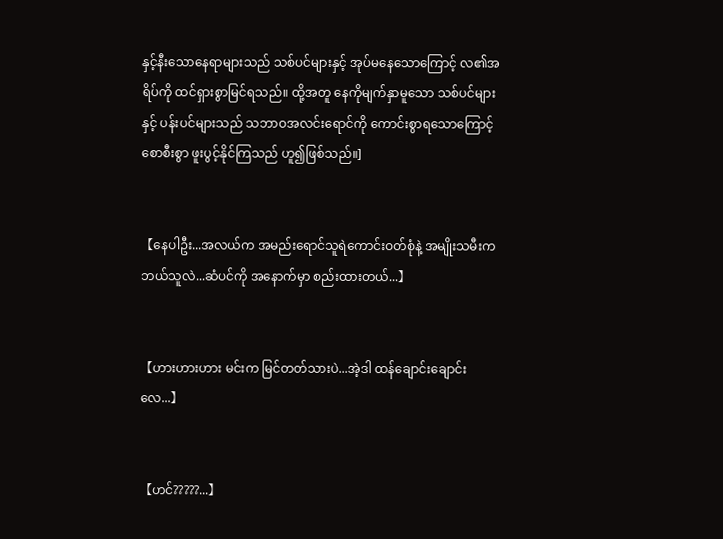နှင့်နီးသောနေရာများသည် သစ်ပင်များနှင့် အုပ်မနေသောကြောင့် လ၏အရိပ်ကို ထင်ရှားစွာမြင်ရသည်။ ထို့အတူ နေကိုမျက်နှာမူသော သစ်ပင်များနှင့် ပန်းပင်များသည် သဘာဝအလင်းရောင်ကို ကောင်းစွာရသောကြောင့် စောစီးစွာ ဖူးပွင့်နိုင်ကြသည် ဟူ၍ဖြစ်သည်။]


【နေပါဦး...အလယ်က အမည်းရောင်သူရဲကောင်းဝတ်စုံနဲ့ အမျိုးသမီးက ဘယ်သူလဲ...ဆံပင်ကို အနောက်မှာ စည်းထားတယ်...】


【ဟားဟားဟား မင်းက မြင်တတ်သားပဲ...အဲ့ဒါ ထန်ချောင်းချောင်းလေ...】


【ဟင်?????...】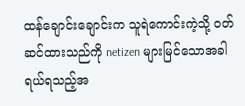ထန်ချောင်းချောင်းက သူရဲကောင်းကဲ့သို့ ဝတ်ဆင်ထားသည်ကို netizen များမြင်သောအခါ ရယ်ရသည့်အ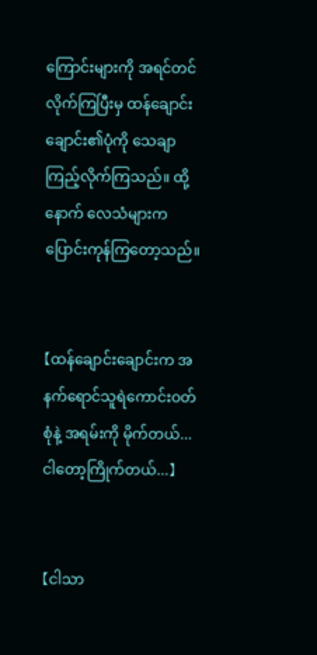ကြောင်းများကို အရင်တင်လိုက်ကြပြီးမှ ထန်ချောင်းချောင်း၏ပုံကို သေချာကြည့်လိုက်ကြသည်။ ထို့နောက် လေသံများက ပြောင်းကုန်ကြတော့သည်။


【ထန်ချောင်းချောင်းက အနက်ရောင်သူရဲကောင်းဝတ်စုံနဲ့ အရမ်းကို မိုက်တယ်...ငါတော့ကြိုက်တယ်...】


【ငါသာ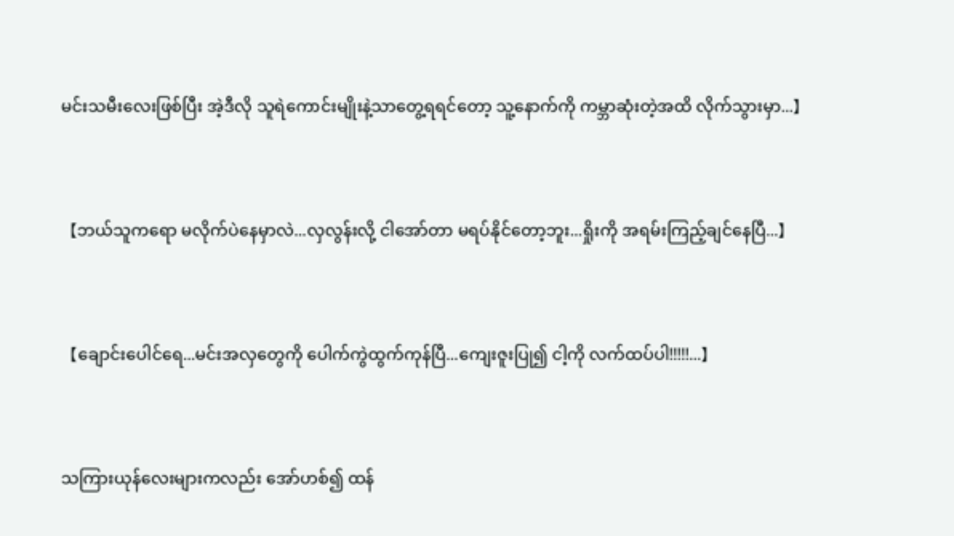မင်းသမီးလေးဖြစ်ပြီး အဲ့ဒီလို သူရဲကောင်းမျိုးနဲ့သာတွေ့ရရင်တော့ သူ့နောက်ကို ကမ္ဘာဆုံးတဲ့အထိ လိုက်သွားမှာ...】


【ဘယ်သူကရော မလိုက်ပဲနေမှာလဲ...လှလွန်းလို့ ငါအော်တာ မရပ်နိုင်တော့ဘူး...ရှိုးကို အရမ်းကြည့်ချင်နေပြီ...】


【ချောင်းပေါင်ရေ...မင်းအလှတွေကို ပေါက်ကွဲထွက်ကုန်ပြီ...ကျေးဇူးပြု၍ ငါ့ကို လက်ထပ်ပါ!!!!!...】


သကြားယုန်လေးများကလည်း အော်ဟစ်၍ ထန်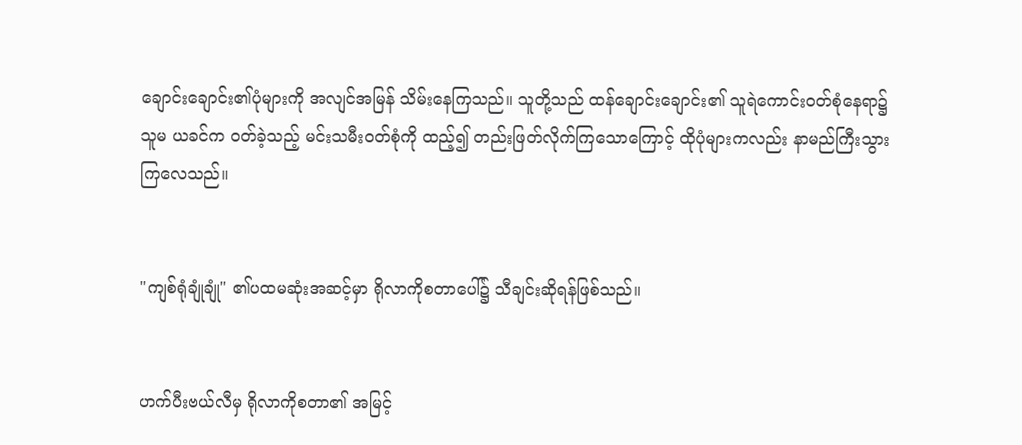ချောင်းချောင်း၏ပုံများကို အလျင်အမြန် သိမ်းနေကြသည်။ သူတို့သည် ထန်ချောင်းချောင်း၏ သူရဲကောင်းဝတ်စုံ‌နေရာ၌ သူမ ယခင်က ဝတ်ခဲ့သည့် မင်းသမီးဝတ်စုံကို ထည့်၍ တည်းဖြတ်လိုက်ကြသောကြောင့် ထိုပုံများကလည်း နာမည်ကြီးသွားကြလေသည်။


"ကျစ်ရုံချုံချုံ" ၏ပထမဆုံးအဆင့်မှာ ရိုလာကိုစတာပေါ်၌ သီချင်းဆိုရန်ဖြစ်သည်။


ဟက်ပီးဗယ်လီမှ ရိုလာကိုစတာ၏ အမြင့်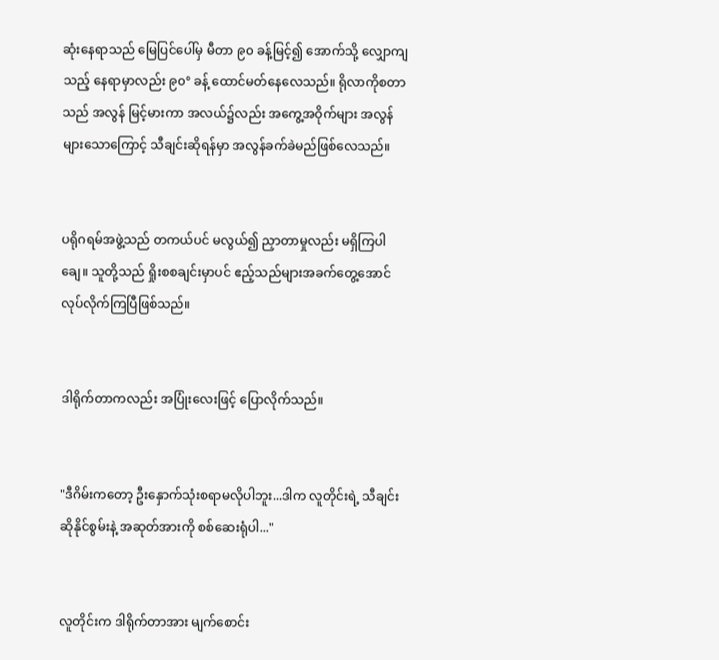ဆုံးနေရာသည် မြေပြင်ပေါ်မှ မီတာ ၉၀ ခန့်မြင့်၍ အောက်သို့ လျှောကျသည့် နေရာမှာလည်း ၉၀° ခန့် ထောင်မတ်နေလေသည်။ ရိုလာကိုစတာသည် အလွန် မြင့်မားကာ အလယ်၌လည်း အကွေ့အဝိုက်များ အလွန်များသောကြောင့် သီချင်းဆိုရန်မှာ အလွန်ခက်ခဲမည်ဖြစ်လေသည်။


ပရိုဂရမ်အဖွဲ့သည် တကယ်ပင် မလွယ်၍ ညှာတာမှုလည်း မရှိကြပါချေ။ သူတို့သည် ရှိုးစစချင်းမှာပင် ဧည့်သည်များအခက်တွေ့အောင် လုပ်လိုက်ကြပြီဖြစ်သည်။


ဒါရိုက်တာကလည်း အပြုံးလေးဖြင့် ပြောလိုက်သည်။


"ဒီဂိမ်းကတော့ ဦးနှောက်သုံးစရာမလိုပါဘူး...ဒါက လူတိုင်းရဲ့ သီချင်းဆိုနိုင်စွမ်းနဲ့ အဆုတ်အားကို စစ်ဆေးရုံပါ..."


လူတိုင်းက ဒါရိုက်တာအား မျက်စောင်း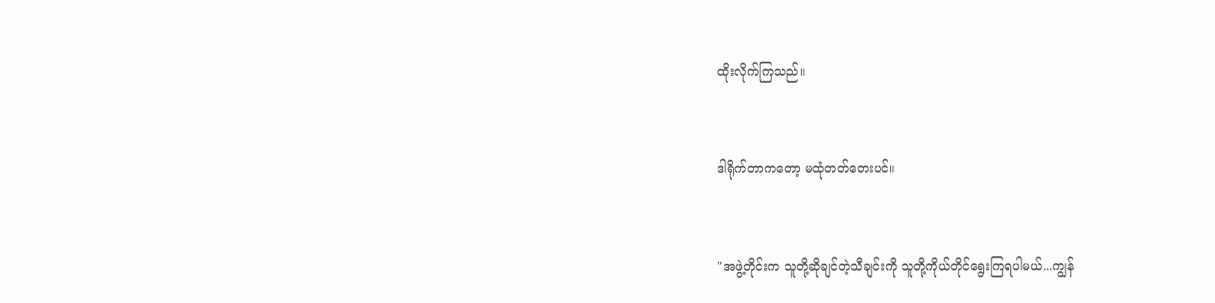ထိုးလိုက်ကြသည်။


ဒါရိုက်တာကတော့ မထုံတတ်တေး‌ပင်။


"အဖွဲ့တိုင်းက သူတို့ဆိုချင်တဲ့သီချင်းကို သူတို့ကိုယ်တိုင်ရွေးကြရပါမယ်...ကျွန်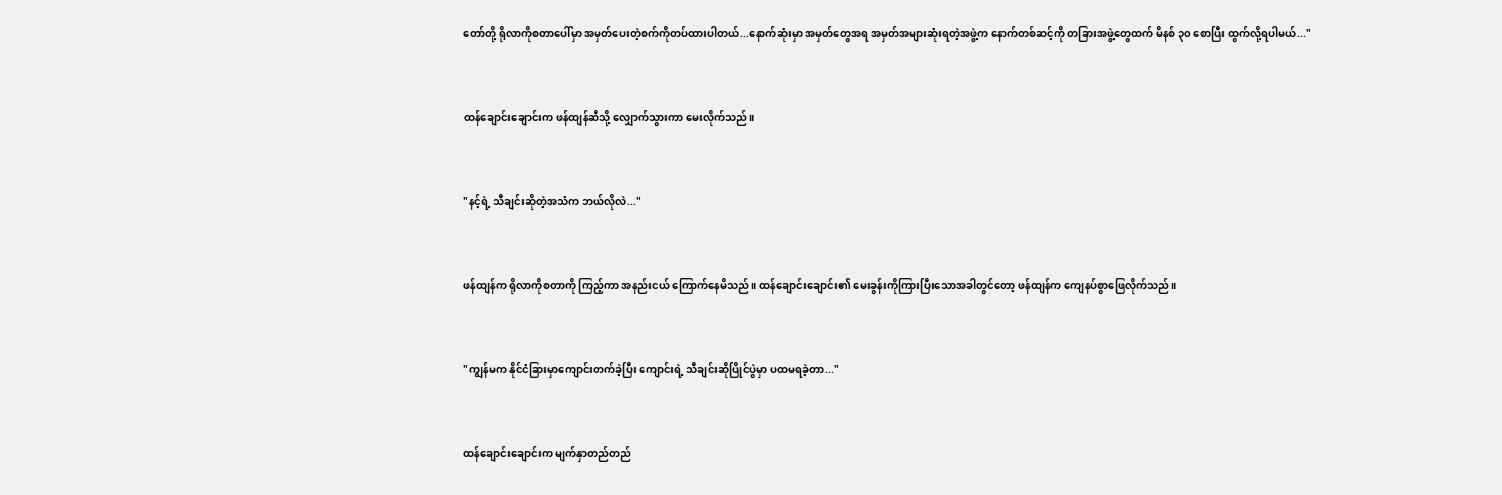တော်တို့ ရိုလာကိုစတာပေါ်မှာ အမှတ်ပေးတဲ့စက်ကိုတပ်ထားပါတယ်...နောက်ဆုံးမှာ အမှတ်တွေအရ အမှတ်အများဆုံးရတဲ့အဖွဲ့က နောက်တစ်ဆင့်ကို တခြားအဖွဲ့တွေထက် မိနစ် ၃၀ စောပြီး ထွက်လို့ရပါမယ်..."


ထန်ချောင်းချောင်းက ဖန်ထျန်ဆီသို့ လျှောက်သွားကာ မေးလိုက်သည်။


"နင့်ရဲ့ သီချင်းဆိုတဲ့အသံက ဘယ်လိုလဲ..."


ဖန်ထျန်က ရိုလာကိုစတာကို ကြည့်ကာ အနည်းငယ် ကြောက်နေမိသည်။ ထန်ချောင်းချောင်း၏ မေးခွန်းကိုကြားပြီးသောအခါတွင်တော့ ဖန်ထျန်က ကျေနပ်စွာဖြေလိုက်သည်။


"ကျွန်မက နိုင်ငံခြားမှာကျောင်းတက်ခဲ့ပြီး ကျောင်းရဲ့ သီချင်းဆိုပြိုင်ပွဲမှာ ပထမရခဲ့တာ..."


ထန်ချောင်းချောင်းက မျက်နှာတည်တည်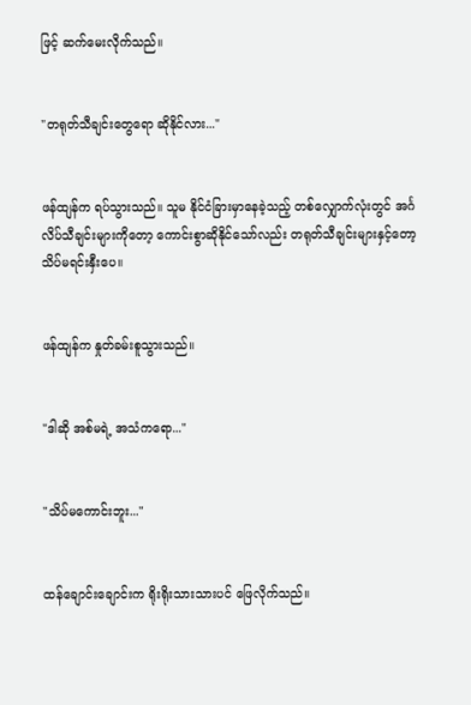ဖြင့် ဆက်မေးလိုက်သည်။


"တရုတ်သီချင်းတွေရော ဆိုနိုင်လား..."


ဖန်ထျန်က ရပ်သွားသည်။ သူမ နိုင်ငံခြားမှာနေခဲ့သည့် တစ်လျှောက်လုံးတွင် အင်္ဂလိပ်သီချင်းများကိုတော့ ကောင်းစွာဆိုနိုင်သော်လည်း တရုတ်သီချင်းများနှင့်တော့ သိပ်မရင်းနှီးပေ။


ဖန်ထျန်က နှုတ်ခမ်းစူသွားသည်။


"ဒါဆို အစ်မရဲ့ အသံကရော..."


"သိပ်မကောင်းဘူး..."


ထန်ချောင်းချောင်းက ရိုးရိုးသားသားပင် ဖြေလိုက်သည်။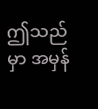ဤသည်မှာ အမှန်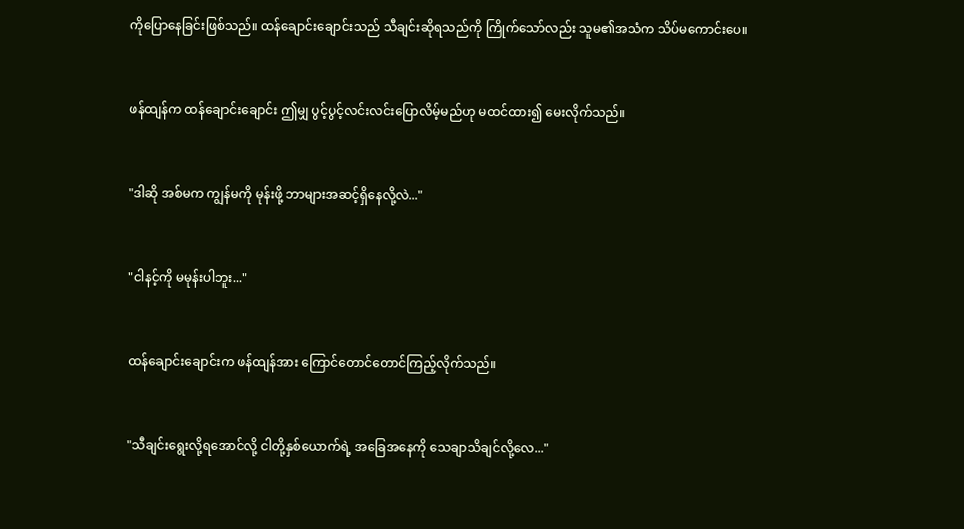ကိုပြောနေခြင်းဖြစ်သည်။ ထန်ချောင်းချောင်းသည် သီချင်းဆိုရသည်ကို ကြိုက်သော်လည်း သူမ၏အသံက သိပ်မကောင်းပေ။


ဖန်ထျန်က ထန်ချောင်းချောင်း ဤမျှ ပွင့်ပွင့်လင်းလင်းပြောလိမ့်မည်ဟု မထင်ထား၍ မေးလိုက်သည်။


"ဒါဆို အစ်မက ကျွန်မကို မုန်းဖို့ ဘာများအဆင့်ရှိနေလို့လဲ..."


"ငါနင့်ကို မမုန်းပါဘူး..."


ထန်ချောင်းချောင်းက ဖန်ထျန်အား ကြောင်တောင်တောင်ကြည့်လိုက်သည်။


"သီချင်းရွေးလို့ရအောင်လို့ ငါတို့နှစ်ယောက်ရဲ့ အခြေအနေကို သေချာသိချင်လို့လေ..."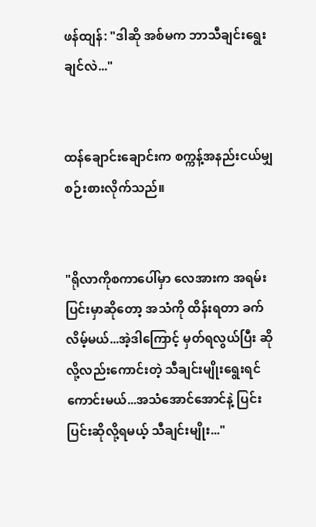ဖန်ထျန်: "ဒါဆို အစ်မက ဘာသီချင်းရွေးချင်လဲ..."


ထန်ချောင်းချောင်းက စက္ကန့်အနည်းငယ်မျှ စဉ်းစားလိုက်သည်။


"ရိုလာကိုစကာပေါ်မှာ လေအားက အရမ်းပြင်းမှာဆိုတော့ အသံကို ထိန်းရတာ ခက်လိမ့်မယ်...အဲ့ဒါကြောင့် မှတ်ရလွယ်ပြီး ဆိုလို့လည်းကောင်းတဲ့ သီချင်းမျိုးရွေးရင်ကောင်းမယ်...အသံအောင်အောင်နဲ့ ပြင်းပြင်းဆိုလို့ရမယ့် သီချင်းမျိုး..."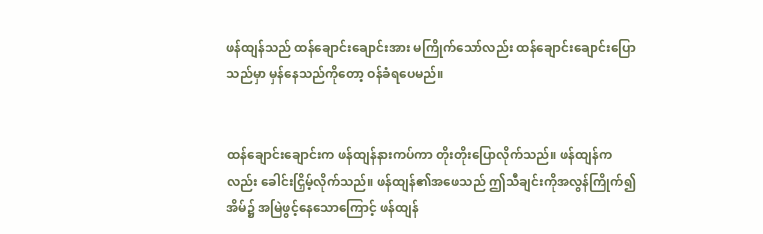ဖန်ထျန်သည် ထန်ချောင်းချောင်းအား မကြိုက်သော်လည်း ထန်ချောင်းချောင်းပြောသည်မှာ မှန်နေသည်ကိုတော့ ဝန်ခံရပေမည်။


ထန်ချောင်းချောင်းက ဖန်ထျန်နားကပ်ကာ တိုးတိုးပြောလိုက်သည်။ ဖန်ထျန်ကလည်း ခေါင်းငြှိမ့်လိုက်သည်။ ဖန်ထျန်၏အဖေသည် ဤသီချင်းကိုအလွန်ကြိုက်၍ အိမ်၌ အမြဲဖွင့်နေသောကြောင့် ဖန်ထျန်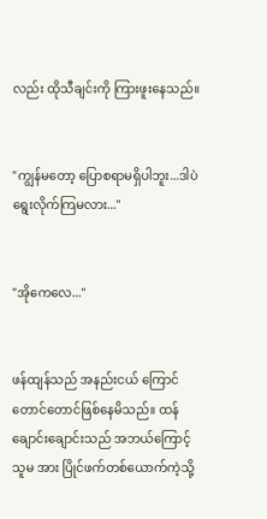လည်း ထိုသီချင်းကို ကြားဖူးနေသည်။


"ကျွန်မတော့ ပြောစရာမရှိပါဘူး...ဒါပဲရွေးလိုက်ကြမလား..."


"အိုကေလေ..."


ဖန်ထျန်သည် အနည်းငယ် ကြောင်တောင်တောင်ဖြစ်နေမိသည်။ ထန်ချောင်းချောင်းသည် အဘယ်ကြောင့် သူမ အား ပြိုင်ဖက်တစ်ယောက်ကဲ့သို့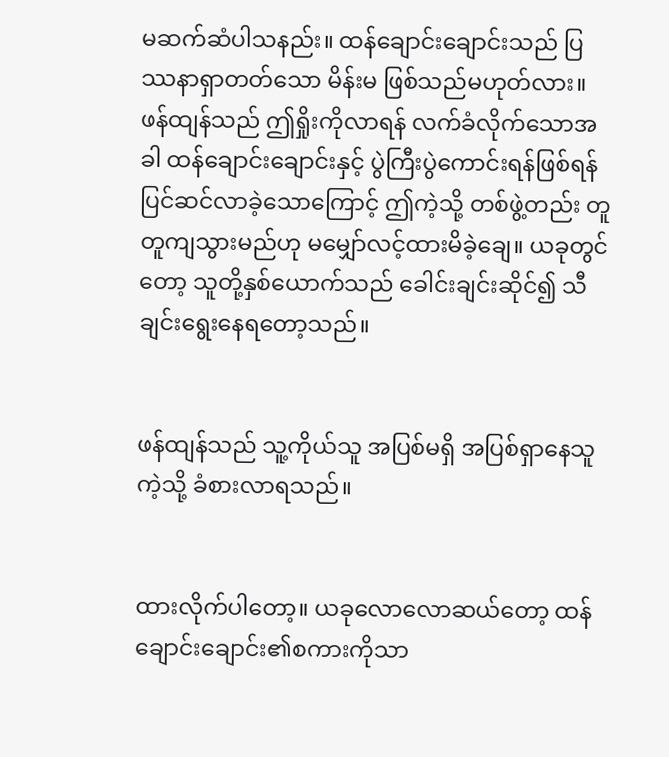မဆက်ဆံပါသနည်း။ ထန်ချောင်းချောင်းသည် ပြဿနာရှာတတ်သော မိန်းမ ဖြစ်သည်မဟုတ်လား။ ဖန်ထျန်သည် ဤရှိုးကိုလာရန် လက်ခံလိုက်သောအခါ ထန်ချောင်းချောင်းနှင့် ပွဲကြီးပွဲကောင်းရန်ဖြစ်ရန် ပြင်ဆင်လာခဲ့သောကြောင့် ဤကဲ့သို့ တစ်ဖွဲ့တည်း တူတူကျသွားမည်ဟု မမျှော်လင့်ထားမိခဲ့ချေ။ ယခုတွင်တော့ သူတို့နှစ်ယောက်သည် ခေါင်းချင်းဆိုင်၍ သီချင်းရွေးနေရတော့သည်။


ဖန်ထျန်သည် သူ့ကိုယ်သူ အပြစ်မရှိ အပြစ်ရှာနေသူကဲ့သို့ ခံစားလာရသည်။


ထားလိုက်ပါတော့။ ယခုလောလောဆယ်တော့ ထန်ချောင်းချောင်း၏စကားကိုသာ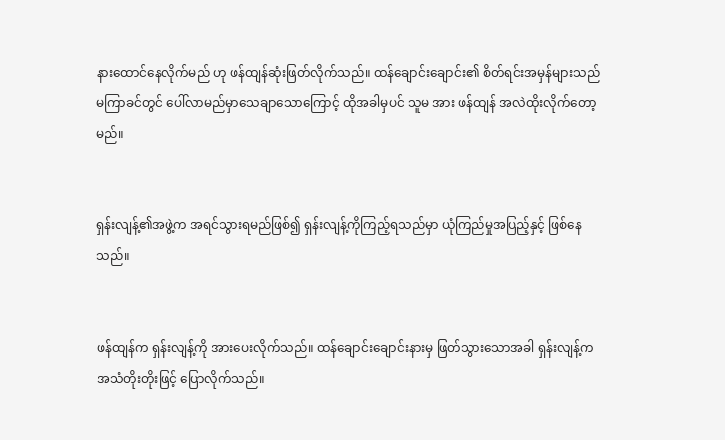နားထောင်နေလိုက်မည် ဟု ဖန်ထျန်ဆုံးဖြတ်လိုက်သည်။ ထန်ချောင်းချောင်း၏ စိတ်ရင်းအမှန်များသည် မကြာခင်တွင် ပေါ်လာမည်မှာသေချာသောကြောင့် ထိုအခါမှပင် သူမ အား ဖန်ထျန် အလဲထိုးလိုက်တော့မည်။


ရှန်းလျန့်၏အဖွဲ့က အရင်သွားရမည်ဖြစ်၍ ရှန်းလျန့်ကိုကြည့်ရသည်မှာ ယုံကြည်မှုအပြည့်နှင့် ဖြစ်နေသည်။


ဖန်ထျန်က ရှန်းလျန့်ကို အားပေးလိုက်သည်။ ထန်ချောင်းချောင်းနားမှ ဖြတ်သွားသောအခါ ရှန်းလျန့်က အသံတိုးတိုးဖြင့် ပြောလိုက်သည်။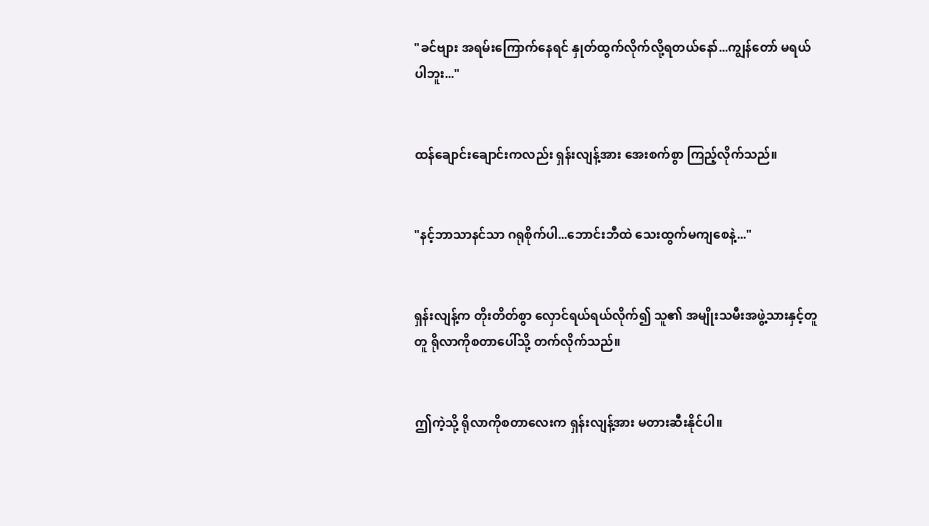"ခင်ဗျား အရမ်းကြောက်နေရင် နှုတ်ထွက်လိုက်လို့ရတယ်နော်...ကျွန်တော် မရယ်ပါဘူး..."


ထန်ချောင်းချောင်းကလည်း ‌ရှန်းလျန့်အား အေးစက်စွာ ကြည့်လိုက်သည်။


"နင့်ဘာသာနင်သာ ဂရုစိုက်ပါ...ဘောင်းဘီထဲ သေးထွက်မကျစေနဲ့..."


ရှန်းလျန့်က တိုးတိတ်စွာ လှောင်ရယ်ရယ်လိုက်၍ သူ၏ အမျိုးသမီးအဖွဲ့သားနှင့်တူတူ ရိုလာကိုစတာပေါ်သို့ တက်လိုက်သည်။


ဤကဲ့သို့ ရိုလာကိုစတာလေးက ရှန်းလျန့်အား မတားဆီးနိုင်ပါ။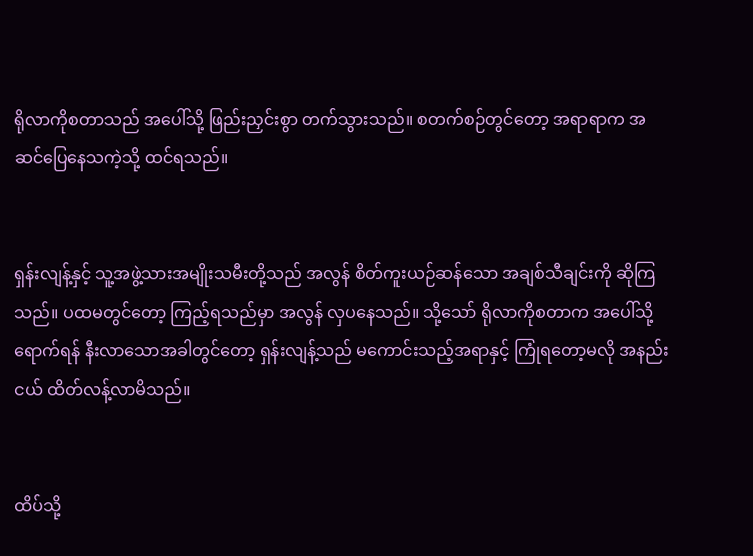ရိုလာကိုစတာသည် အပေါ်သို့ ဖြည်းညှင်းစွာ တက်သွားသည်။ စတက်စဉ်တွင်တော့ အရာရာက အဆင်ပြေနေသကဲ့သို့ ထင်ရသည်။


ရှန်းလျန့်နှင့် သူ့အဖွဲ့သားအမျိုးသမီးတို့သည် အလွန် စိတ်ကူးယဉ်ဆန်သော အချစ်သီချင်းကို ဆိုကြသည်။ ပထမတွင်တော့ ကြည့်ရသည်မှာ အလွန် လှပနေသည်။ သို့သော် ရိုလာကိုစတာက အပေါ်သို့ရောက်ရန် နီးလာသောအခါတွင်တော့ ရှန်းလျန့်သည် မကောင်းသည့်အရာနှင့် ကြုံရတော့မလို အနည်းငယ် ထိတ်လန့်လာမိသည်။


ထိပ်သို့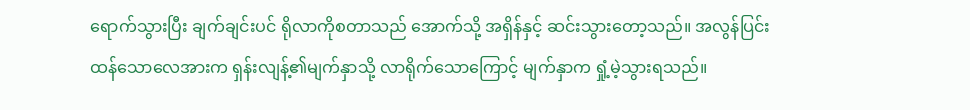ရောက်သွားပြီး ချက်ချင်းပင် ရိုလာကိုစတာသည် အောက်သို့ အရှိန်နှင့် ဆင်းသွားတော့သည်။ အလွန်ပြင်းထန်သောလေအားက ရှန်းလျန့်၏မျက်နှာသို့ လာရိုက်သောကြောင့် မျက်နှာက ရှုံ့မဲ့သွားရသည်။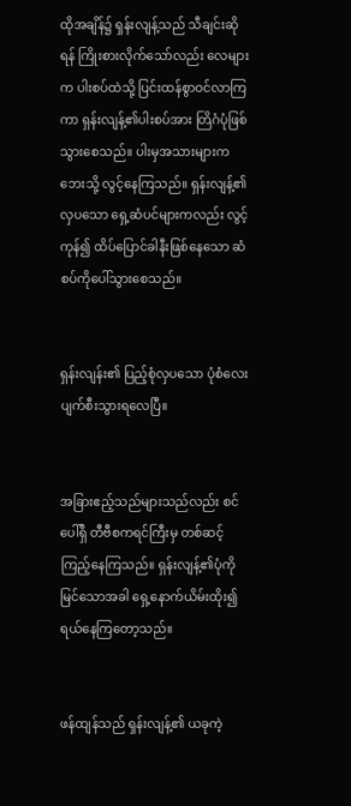ထိုအချိန်၌ ရှန်းလျန့်သည် သီချင်းဆိုရန် ကြိုးစားလိုက်သော်လည်း လေများက ပါးစပ်ထဲသို့ ပြင်းထန်စွာဝင်လာကြကာ ရှန်းလျန့်၏ပါးစပ်အား တြိဂံပုံဖြစ်သွားစေသည်။ ပါးမှအသားများက ဘေးသို့ လွင့်နေကြသည်။ ရှန်းလျန့်၏လှပသော ရှေ့ဆံပင်များကလည်း လွင့်ကုန်၍ ထိပ်ပြောင်ခါနီးဖြစ်နေသော ဆံစပ်ကိုပေါ်သွားစေသည်။


ရှန်းလျန်း၏ ပြည့်စုံလှပသော ပုံစံလေး ပျက်စီးသွားရလေပြီ။


အခြားဧည့်သည်များသည်လည်း စင်ပေါ်ရှိ တီဗီစကရင်ကြီးမှ တစ်ဆင့် ကြည့်နေကြသည်။ ရှန်းလျန့်၏ပုံကို မြင်သောအခါ ရှေ့နောက်ယိမ်းထိုး၍ ရယ်နေကြတော့သည်။


ဖန်ထျန်သည် ရှန်းလျန့်၏ ယခုကဲ့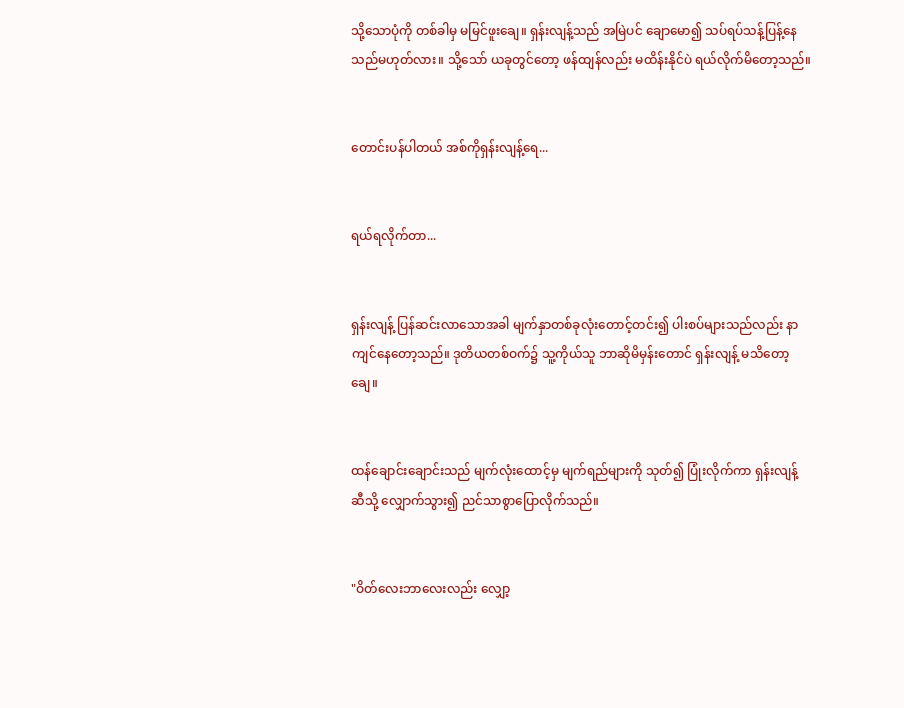သို့‌သောပုံကို တစ်ခါမှ မမြင်ဖူးချေ။ ရှန်းလျန့်သည် အမြဲပင် ချောမော၍ သပ်ရပ်သန့်ပြန့်နေသည်မဟုတ်လား။ သို့သော် ယခု‌တွင်တော့ ဖန်ထျန်လည်း မထိန်းနိုင်‌ပဲ ရယ်လိုက်မိတော့သည်။


တောင်းပန်ပါတယ် အစ်ကိုရှန်းလျန့်ရေ...


ရယ်ရလိုက်တာ...


ရှန်းလျန့် ပြန်ဆင်းလာသောအခါ မျက်နှာတစ်ခုလုံးတောင့်တင်း၍ ပါးစပ်များသည်လည်း နာကျင်နေတော့သည်။ ဒုတိယတစ်ဝက်၌ သူ့ကိုယ်သူ ဘာဆိုမိမှန်းတောင် ရှန်းလျန့် မသိတော့ချေ။


ထန်ချောင်းချောင်းသည် မျက်လုံးထောင့်မှ မျက်ရည်များကို သုတ်၍ ပြုံးလိုက်ကာ ရှန်းလျန့်ဆီသို့ လျှောက်သွား၍ ညင်သာစွာပြောလိုက်သည်။


"ဝိတ်လေးဘာလေးလည်း လျှော့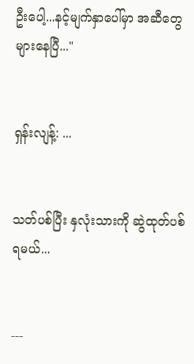ဦးပေါ့...နင့်မျက်နှာပေါ်မှာ အဆီတွေများနေပြီ..."


ရှန်းလျန့်: ...


သတ်ပစ်ပြီး နှလုံးသားကို ဆွဲထုတ်ပစ်ရမယ်...


---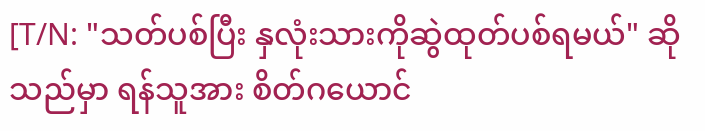[T/N: "သတ်ပစ်ပြီး နှလုံးသားကိုဆွဲထုတ်ပစ်ရမယ်" ဆိုသည်မှာ ရန်သူအား စိတ်ဂယောင်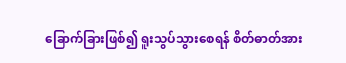ခြောက်ခြားဖြစ်၍ ရူးသွပ်သွားစေရန် စိတ်ဓာတ်အား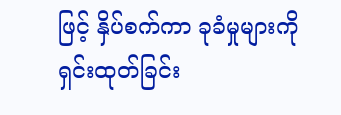ဖြင့် နှိပ်စက်ကာ ခုခံမှုများကို ရှင်းထုတ်ခြင်း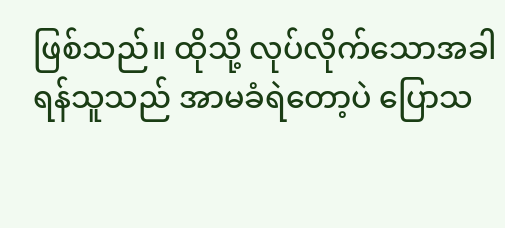ဖြစ်သည်။ ထိုသို့ လုပ်လိုက်သောအခါ ရန်သူသည် အာမခံရဲတော့ပဲ ပြောသ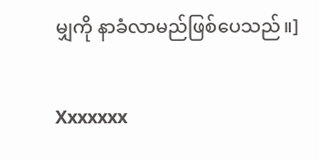မျှကို နာခံလာမည်ဖြစ်ပေသည်။]


Xxxxxxx